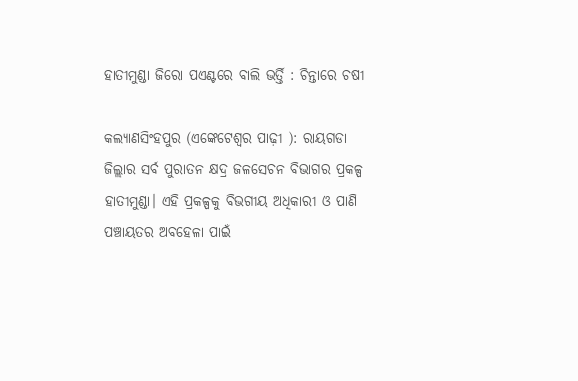ହାତୀମୁଣ୍ଡା ଜିରୋ ପଏଣ୍ଟରେ ବାଲି ଭର୍ତ୍ତି : ଚିନ୍ତାରେ ଚଷୀ

କଲ୍ୟାଣସିଂହପୁର (ଏଙ୍କେଟେଶ୍ୱର ପାଢ଼ୀ ): ରାୟଗଡା ଜିଲ୍ଲାର ସର୍ବ ପୁରାତନ କ୍ଷଦ୍ର ଜଳସେଚନ ବିଭାଗର ପ୍ରକଳ୍ପ ହାତୀମୁଣ୍ଡା। ଏହି ପ୍ରକଳ୍ପକୁ ବିଭଗୀୟ ଅଧିକାରୀ ଓ ପାଣି ପଞ୍ଚାୟତର ଅବହେଳା ପାଇଁ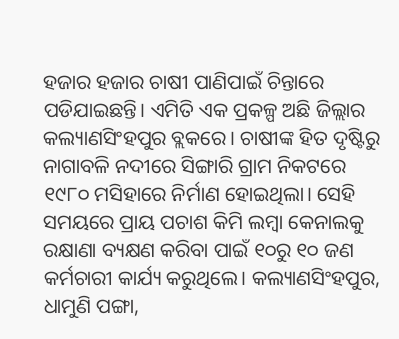ହଜାର ହଜାର ଚାଷୀ ପାଣିପାଇଁ ଚିନ୍ତାରେ ପଡିଯାଇଛନ୍ତି। ଏମିତି ଏକ ପ୍ରକଳ୍ପ ଅଛି ଜିଲ୍ଲାର କଲ୍ୟାଣସିଂହପୁର ବ୍ଲକରେ। ଚାଷୀଙ୍କ ହିତ ଦୃଷ୍ଟିରୁ ନାଗାବଳି ନଦୀରେ ସିଙ୍ଗାରି ଗ୍ରାମ ନିକଟରେ ୧୯୮୦ ମସିହାରେ ନିର୍ମାଣ ହୋଇଥିଲା। ସେହି ସମୟରେ ପ୍ରାୟ ପଚାଶ କିମି ଲମ୍ବା କେନାଲକୁ ରକ୍ଷାଣା ବ୍ୟକ୍ଷଣ କରିବା ପାଇଁ ୧୦ରୁ ୧୦ ଜଣ କର୍ମଚାରୀ କାର୍ଯ୍ୟ କରୁଥିଲେ। କଲ୍ୟାଣସିଂହପୁର, ଧାମୁଣି ପଙ୍ଗା,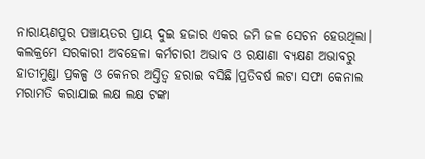ନାରାୟଣପୁର ପଞ୍ଚାୟତର ପ୍ରାୟ ଦୁଇ ହଜାର ଏକର ଜମି ଜଳ ସେଚନ ହେଉଥିଲା। କଲକ୍ରମେ ସରକାରୀ ଅବହେଳା କର୍ମଚାରୀ ଅଭାବ ଓ ରକ୍ଷାଣା ବ୍ୟକ୍ଷଣ ଅଭାବରୁ ହାତୀମୁଣ୍ଡା ପ୍ରକଳ୍ପ ଓ କେନର ଅସ୍ତିତ୍ବ ହରାଇ ବସିଛି।ପ୍ରତିବର୍ଷ ଲଟା ସଫା କେନାଲ ମରାମତି କରାଯାଇ ଲକ୍ଷ ଲକ୍ଷ ଟଙ୍କା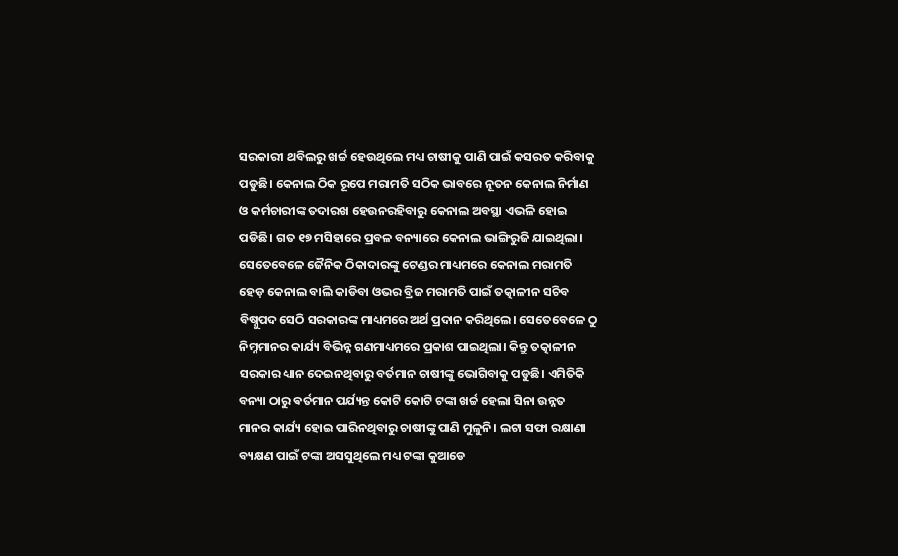ସରକାରୀ ଥବିଲରୁ ଖର୍ଚ୍ଚ ହେଉଥିଲେ ମଧ୍ୟ ଚାଷୀକୁ ପାଣି ପାଇଁ କସରତ କରିବାକୁ ପଡୁଛି। କେନାଲ ଠିକ ରୂପେ ମରାମତି ସଠିକ ଭାବରେ ନୂତନ କେନାଲ ନିର୍ମାଣ ଓ କର୍ମଚାରୀଙ୍କ ତଦାରଖ ହେଉନରହିବାରୁ କେନାଲ ଅବସ୍ଥା ଏଭଳି ହୋଇ ପଡିଛି। ଗତ ୧୭ ମସିହାରେ ପ୍ରବଳ ବନ୍ୟାରେ କେନାଲ ଭାଙ୍ଗିରୁଜି ଯାଇଥିଲା। ସେତେବେଳେ ଜୈନିକ ଠିକାଦାରଙ୍କୁ ଟେଣ୍ଡର ମାଧ୍ୟମରେ କେନାଲ ମରାମତି ହେଡ଼ କେନାଲ ବାଲି କାଡିବା ଓଭର ବ୍ରିଜ ମରାମତି ପାଇଁ ତତ୍କାଳୀନ ସଚିବ ବିଷ୍ନୁପଦ ସେଠି ସରକାରଙ୍କ ମାଧ୍ୟମରେ ଅର୍ଥ ପ୍ରଦାନ କରିଥିଲେ। ସେତେବେଳେ ଠୁ ନିମ୍ନମାନର କାର୍ଯ୍ୟ ବିଭିନ୍ନ ଗଣମାଧ୍ୟମରେ ପ୍ରକାଶ ପାଇଥିଲା। କିନ୍ତୁ ତତ୍କାଳୀନ ସରକାର ଧ୍ୟାନ ଦେଇନଥିବାରୁ ବର୍ତମାନ ଚାଷୀଙ୍କୁ ଭୋଗିବାକୁ ପଡୁଛି। ଏମିତିକି ବନ୍ୟା ଠାରୁ ଵର୍ତମାନ ପର୍ଯ୍ୟନ୍ତ କୋଟି କୋଟି ଟଙ୍କା ଖର୍ଚ୍ଚ ହେଲା ସିନା ଉନ୍ନତ ମାନର କାର୍ଯ୍ୟ ହୋଇ ପାରିନଥିବାରୁ ଚାଷୀଙ୍କୁ ପାଣି ମୁଳୁନି। ଲଟା ସଫା ରକ୍ଷାଣା ବ୍ୟକ୍ଷଣ ପାଇଁ ଟଙ୍କା ଅସସୁଥିଲେ ମଧ୍ୟ ଟଙ୍କା କୁଆଡେ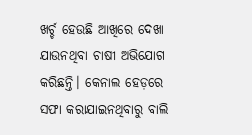ଖର୍ଚ୍ଚ ହେଉଛି ଆଖିରେ ଦେଖା ଯାଉନଥିବା ଚାଷୀ ଅଭିଯୋଗ କରିଛନ୍ତି। କେନାଲ ହେଡ଼ରେ  ସଫା କରାଯାଇନଥିବାରୁ ବାଲି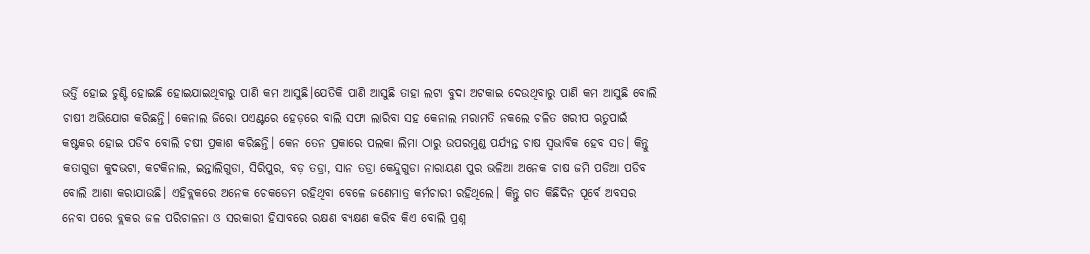ଭର୍ତ୍ତି ହୋଇ ଚୁଣ୍ଟି ହୋଇଛି ହୋଇଯାଇଥିବାରୁ ପାଣି କମ ଆସୁଛି।ଯେତିକି ପାଣି ଆସୁଛି ତାହା ଲଟା ବୁଦା ଅଟକାଇ ଦେଉଥିବାରୁ ପାଣି କମ ଆସୁଛି ବୋଲି ଚାଷୀ ଅଭିଯୋଗ କରିଛନ୍ତି। କେନାଲ ଜିରୋ ପଏଣ୍ଟରେ ହେଡ଼ରେ ବାଲି ସଫା ଲାରିବା ସହ କେନାଲ ମରାମତି ନକଲେ ଚଳିତ ଖରୀପ ଋତୁପାଇଁ କଷ୍ଟକର ହୋଇ ପଡିବ ବୋଲି ଚଷୀ ପ୍ରକାଶ କରିଛନ୍ତି। କେନ ତେନ ପ୍ରକାରେ ପଲକା ଲିମା ଠାରୁ ଉପରମୁଣ୍ଡ ପର୍ଯ୍ୟନ୍ତ ଚାଷ ସ୍ୱଭାବିକ ହେବ ସତ। କିନ୍ତୁ କତାଗୁଡା କୁଦଭଟା, କଟକିନାଲ, ଇନ୍ତାଲିଗୁଡା, ସିରିପୁର, ବଡ଼ ତଡ୍ରା, ସାନ ତଡ୍ରା କେନ୍ଦୁଗୁଡା ନାରାୟଣ ପୁର ଭଳିଆ ଅନେକ ଚାଷ ଜମି ପଡିଆ ପଡିବ ବୋଲି ଆଶା କରାଯାଉଛି। ଏହିବ୍ଲକରେ ଅନେକ ଚେକଡେମ ରହିଥିବା ବେଳେ ଜଣେମାତ୍ର କର୍ମଚାରୀ ରହିଥିଲେ। କିନ୍ତୁ ଗତ କିଛିଦିନ ପୂର୍ବେ ଅବସର ନେବା ପରେ ବ୍ଲକର ଜଳ ପରିଚାଳନା ଓ ସରକାରୀ ହିସାବରେ ରକ୍ଷଣ ବ୍ୟକ୍ଷଣ କରିବ କିଏ ବୋଲି ପ୍ରଶ୍ନ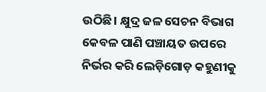ଉଠିଛି। କ୍ଷୁଦ୍ର ଜଳ ସେଚନ ବିଭାଗ କେବଳ ପାଣି ପଞ୍ଚାୟତ ଉପରେ ନିର୍ଭର କରି ଲେଡ଼ିଗୋଡ଼ କହୁଣୀକୁ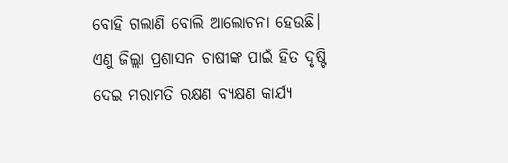ବୋହି ଗଲାଣି ବୋଲି ଆଲୋଚନା ହେଉଛି। ଏଣୁ ଜିଲ୍ଲା ପ୍ରଶାସନ ଚାଷୀଙ୍କ ପାଇଁ ହିତ ଦୃଷ୍ଟି ଦେଇ ମରାମତି ରକ୍ଷଣ ବ୍ୟକ୍ଷଣ କାର୍ଯ୍ୟ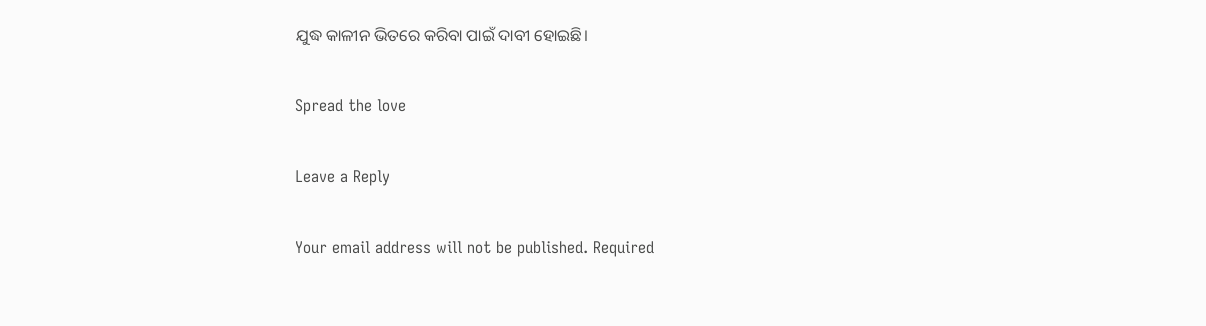ଯୁଦ୍ଧ କାଳୀନ ଭିତରେ କରିବା ପାଇଁ ଦାବୀ ହୋଇଛି।

Spread the love

Leave a Reply

Your email address will not be published. Required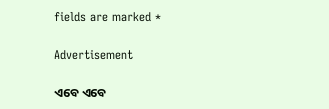fields are marked *

Advertisement

ଏବେ ଏବେ